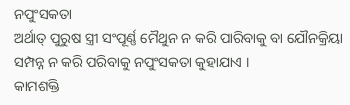ନପୁଂସକତା
ଅର୍ଥାତ୍ ପୁରୁଷ ସ୍ତ୍ରୀ ସଂପୂର୍ଣ୍ଣ ମୈଥୁନ ନ କରି ପାରିବାକୁ ବା ଯୌନକ୍ରିୟା ସମ୍ପନ୍ନ ନ କରି ପରିବାକୁ ନପୁଂସକତା କୁହାଯାଏ ।
କାମଶକ୍ତି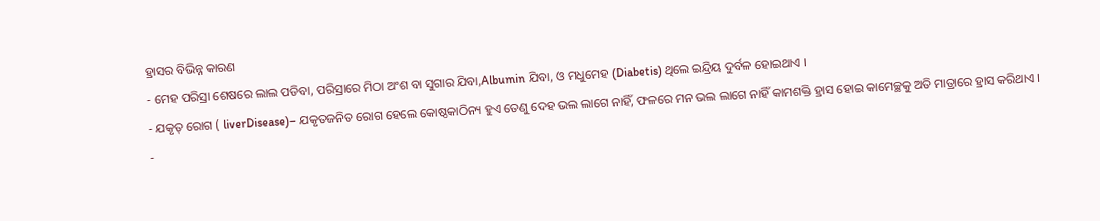ହ୍ରାସର ବିଭିନ୍ନ କାରଣ
- ମେହ ପରିସ୍ରା ଶେଷରେ ଲାଲ ପଡିବା, ପରିସ୍ରାରେ ମିଠା ଅଂଶ ବା ସୁଗାର ଯିବା,Albumin ଯିବା, ଓ ମଧୁମେହ (Diabetis) ଥିଲେ ଇନ୍ଦ୍ରିୟ ଦୁର୍ବଳ ହୋଇଥାଏ ।
- ଯକୃତ୍ ରୋଗ ( liverDisease)– ଯକୃତଜନିତ ରୋଗ ହେଲେ କୋଷ୍ଠକାଠିନ୍ୟ ହୁଏ ତେଣୁ ଦେହ ଭଲ ଲାଗେ ନାହିଁ, ଫଳରେ ମନ ଭଲ ଲାଗେ ନାହିଁ କାମଶକ୍ତି ହ୍ରାସ ହୋଇ କାମେଚ୍ଛକୁ ଅତି ମାତ୍ରାରେ ହ୍ରାସ କରିଥାଏ ।
-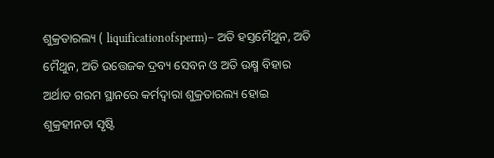ଶୁକ୍ରତାରଲ୍ୟ ( liquificationofsperm)– ଅତି ହସ୍ତମୈଥୁନ, ଅତି ମୈଥୁନ, ଅତି ଉତ୍ତେଜକ ଦ୍ରବ୍ୟ ସେବନ ଓ ଅତି ଉକ୍ଷ୍ମ ବିହାର ଅର୍ଥାତ ଗରମ ସ୍ଥାନରେ କର୍ମଦ୍ଵାରା ଶୁକ୍ରତାରଲ୍ୟ ହୋଇ ଶୁକ୍ରହୀନତା ସୃଷ୍ଟି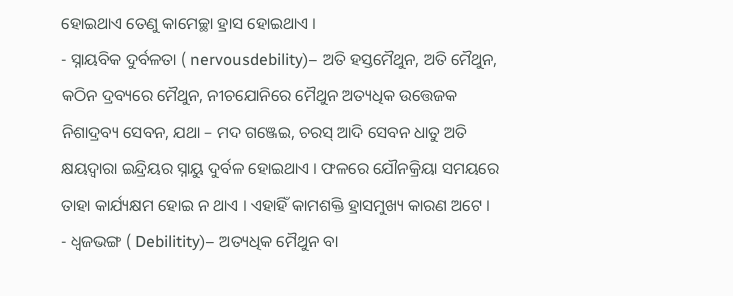ହୋଇଥାଏ ତେଣୁ କାମେଚ୍ଛା ହ୍ରାସ ହୋଇଥାଏ ।
- ସ୍ନାୟବିକ ଦୁର୍ବଳତା ( nervousdebility)– ଅତି ହସ୍ତମୈଥୁନ, ଅତି ମୈଥୁନ, କଠିନ ଦ୍ରବ୍ୟରେ ମୈଥୁନ, ନୀଚଯୋନିରେ ମୈଥୁନ ଅତ୍ୟଧିକ ଉତ୍ତେଜକ ନିଶାଦ୍ରବ୍ୟ ସେବନ, ଯଥା – ମଦ ଗଞ୍ଜେଇ, ଚରସ୍ ଆଦି ସେବନ ଧାତୁ ଅତି କ୍ଷୟଦ୍ଵାରା ଇନ୍ଦ୍ରିୟର ସ୍ନାୟୁ ଦୁର୍ବଳ ହୋଇଥାଏ । ଫଳରେ ଯୌନକ୍ରିୟା ସମୟରେ ତାହା କାର୍ଯ୍ୟକ୍ଷମ ହୋଇ ନ ଥାଏ । ଏହାହିଁ କାମଶକ୍ତି ହ୍ରାସମୁଖ୍ୟ କାରଣ ଅଟେ ।
- ଧ୍ଵଜଭଙ୍ଗ ( Debilitity)– ଅତ୍ୟଧିକ ମୈଥୁନ ବା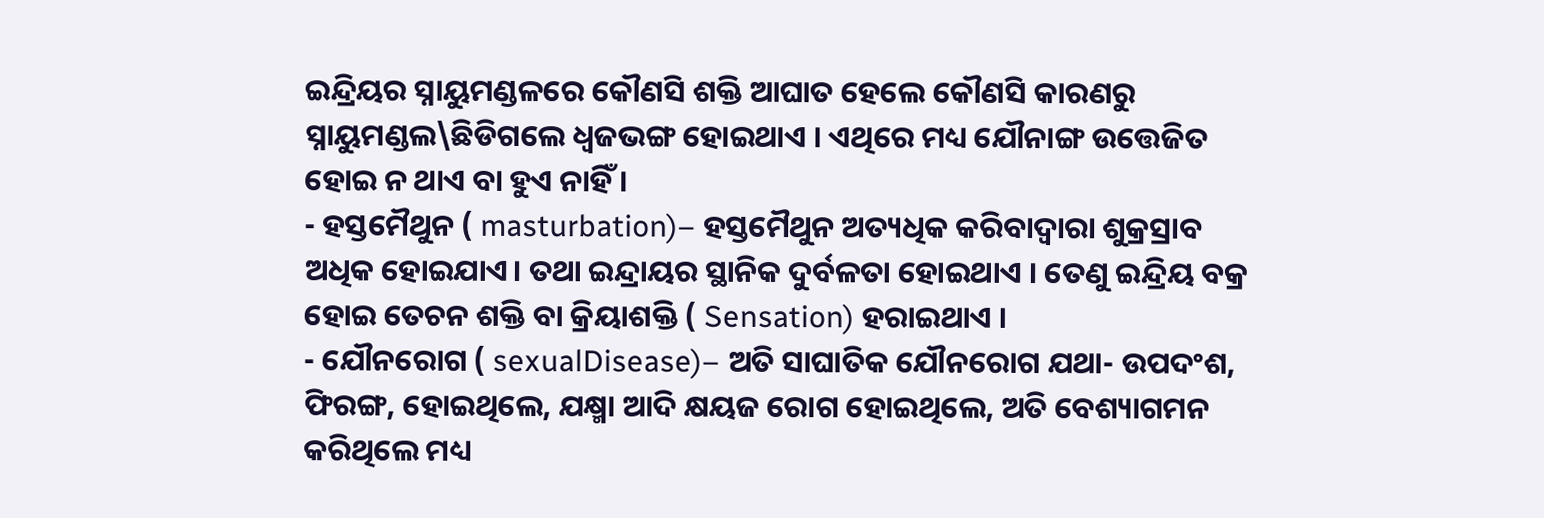ଇନ୍ଦ୍ରିୟର ସ୍ନାୟୁମଣ୍ଡଳରେ କୌଣସି ଶକ୍ତି ଆଘାତ ହେଲେ କୌଣସି କାରଣରୁ ସ୍ନାୟୁମଣ୍ଡଲ\ଛିଡିଗଲେ ଧ୍ଵଜଭଙ୍ଗ ହୋଇଥାଏ । ଏଥିରେ ମଧ୍ୟ ଯୌନାଙ୍ଗ ଉତ୍ତେଜିତ ହୋଇ ନ ଥାଏ ବା ହୁଏ ନାହିଁ ।
- ହସ୍ତମୈଥୁନ ( masturbation)– ହସ୍ତମୈଥୁନ ଅତ୍ୟଧିକ କରିବାଦ୍ଵାରା ଶୁକ୍ରସ୍ରାବ ଅଧିକ ହୋଇଯାଏ। ତଥା ଇନ୍ଦ୍ରାୟର ସ୍ଥାନିକ ଦୁର୍ବଳତା ହୋଇଥାଏ । ତେଣୁ ଇନ୍ଦ୍ରିୟ ବକ୍ର ହୋଇ ତେଚନ ଶକ୍ତି ବା କ୍ରିୟାଶକ୍ତି ( Sensation) ହରାଇଥାଏ ।
- ଯୌନରୋଗ ( sexualDisease)– ଅତି ସାଘାତିକ ଯୌନରୋଗ ଯଥା- ଉପଦଂଶ, ଫିରଙ୍ଗ, ହୋଇଥିଲେ, ଯକ୍ଷ୍ମା ଆଦି କ୍ଷୟଜ ରୋଗ ହୋଇଥିଲେ, ଅତି ବେଶ୍ୟାଗମନ କରିଥିଲେ ମଧ୍ୟ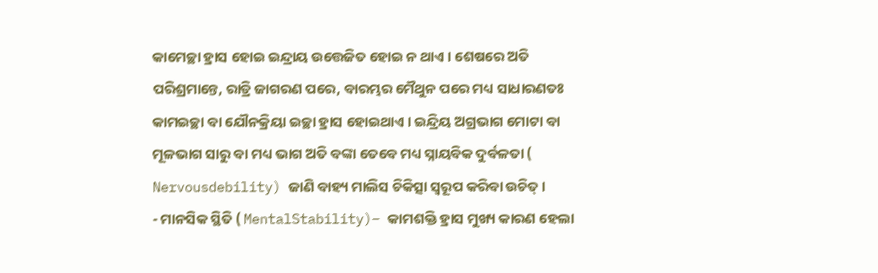କାମେଚ୍ଛା ହ୍ରାସ ହୋଇ ଇନ୍ଦ୍ରାୟ ଉତ୍ତେଜିତ ହୋଇ ନ ଥାଏ । ଶେଷରେ ଅତି ପରିଶ୍ରମାନ୍ତେ, ରାତ୍ରି ଜାଗରଣ ପରେ, ବାରମ୍ଭର ମୈଥୁନ ପରେ ମଧ୍ୟ ସାଧାରଣତଃ କାମଇଚ୍ଛା ବା ଯୌନକ୍ରିୟା ଇଚ୍ଛା ହ୍ରାସ ହୋଇଥାଏ । ଇନ୍ଦ୍ରିୟ ଅଗ୍ରଭାଗ ମୋଟା ବା ମୂଳଭାଗ ସାରୁ ବା ମଧ୍ୟ ଭାଗ ଅତି ବଙ୍କା ତେବେ ମଧ୍ୟ ସ୍ନାୟବିକ ଦୁର୍ବଳତା ( Nervousdebility) ଜାଣି ବାହ୍ୟ ମାଲିସ ଚିକିତ୍ସା ସ୍ୱରୂପ କରିବା ଉଚିତ୍ ।
- ମାନସିକ ସ୍ଥିତି ( MentalStability)– କାମଶକ୍ତି ହ୍ରାସ ମୁଖ୍ୟ କାରଣ ହେଲା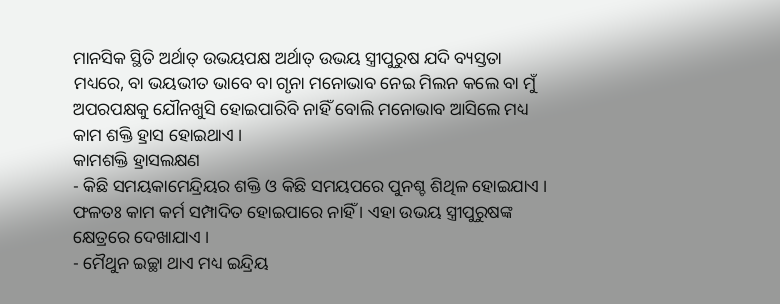ମାନସିକ ସ୍ଥିତି ଅର୍ଥାତ୍ ଉଭୟପକ୍ଷ ଅର୍ଥାତ୍ ଉଭୟ ସ୍ତ୍ରୀପୁରୁଷ ଯଦି ବ୍ୟସ୍ତତା ମଧ୍ୟରେ, ବା ଭୟଭୀତ ଭାବେ ବା ଗୃନା ମନୋଭାବ ନେଇ ମିଲନ କଲେ ବା ମୁଁ ଅପରପକ୍ଷକୁ ଯୌନଖୁସି ହୋଇପାରିବି ନାହିଁ ବୋଲି ମନୋଭାବ ଆସିଲେ ମଧ୍ୟ କାମ ଶକ୍ତି ହ୍ରାସ ହୋଇଥାଏ ।
କାମଶକ୍ତି ହ୍ରାସଲକ୍ଷଣ
- କିଛି ସମୟକାମେନ୍ଦ୍ରିୟର ଶକ୍ତି ଓ କିଛି ସମୟପରେ ପୁନଶ୍ଚ ଶିଥିଳ ହୋଇଯାଏ । ଫଳତଃ କାମ କର୍ମ ସମ୍ପାଦିତ ହୋଇପାରେ ନାହିଁ । ଏହା ଉଭୟ ସ୍ତ୍ରୀପୁରୁଷଙ୍କ କ୍ଷେତ୍ରରେ ଦେଖାଯାଏ ।
- ମୈଥୁନ ଇଚ୍ଛା ଥାଏ ମଧ୍ୟ ଇନ୍ଦ୍ରିୟ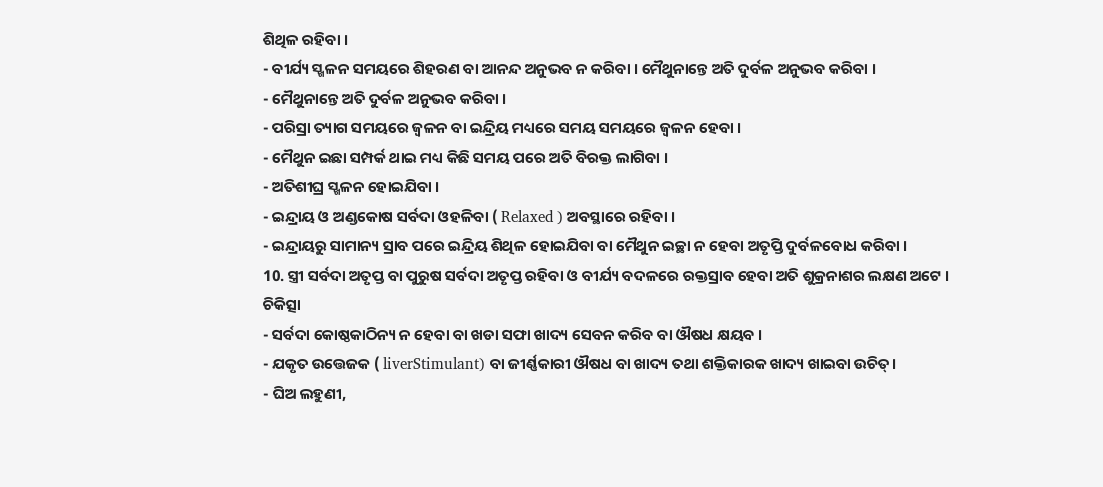ଶିଥିଳ ରହିବା ।
- ବୀର୍ଯ୍ୟ ସ୍ଖଳନ ସମୟରେ ଶିହରଣ ବା ଆନନ୍ଦ ଅନୁଭବ ନ କରିବା । ମୈଥୁନାନ୍ତେ ଅତି ଦୁର୍ବଳ ଅନୁଭବ କରିବା ।
- ମୈଥୁନାନ୍ତେ ଅତି ଦୁର୍ବଳ ଅନୁଭବ କରିବା ।
- ପରିସ୍ରା ତ୍ୟାଗ ସମୟରେ ଜ୍ଵଳନ ବା ଇନ୍ଦ୍ରିୟ ମଧ୍ୟରେ ସମୟ ସମୟରେ ଜ୍ଵଳନ ହେବା ।
- ମୈଥୁନ ଇଛା ସମ୍ପର୍କ ଥାଇ ମଧ୍ୟ କିଛି ସମୟ ପରେ ଅତି ବିରକ୍ତ ଲାଗିବା ।
- ଅତିଶୀଘ୍ର ସ୍ଖଳନ ହୋଇଯିବା ।
- ଇନ୍ଦ୍ରାୟ ଓ ଅଣ୍ଡକୋଷ ସର୍ବଦା ଓହଳିବା ( Relaxed ) ଅବସ୍ଥାରେ ରହିବା ।
- ଇନ୍ଦ୍ରାୟରୁ ସାମାନ୍ୟ ସ୍ରାବ ପରେ ଇନ୍ଦ୍ରିୟ ଶିଥିଳ ହୋଇଯିବା ବା ମୈଥୁନ ଇଚ୍ଛା ନ ହେବା ଅତୃପ୍ତି ଦୁର୍ବଳବୋଧ କରିବା ।
10. ସ୍ତ୍ରୀ ସର୍ବଦା ଅତୃପ୍ତ ବା ପୁରୁଷ ସର୍ବଦା ଅତୃପ୍ତ ରହିବା ଓ ବୀର୍ଯ୍ୟ ବଦଳରେ ରକ୍ତସ୍ରାବ ହେବା ଅତି ଶୁକ୍ରନାଶର ଲକ୍ଷଣ ଅଟେ ।
ଚିକିତ୍ସା
- ସର୍ବଦା କୋଷ୍ଠକାଠିନ୍ୟ ନ ହେବା ବା ଖଡା ସଫା ଖାଦ୍ୟ ସେବନ କରିବ ବା ଔଷଧ କ୍ଷୟବ ।
- ଯକୃତ ଉତ୍ତେଜକ ( liverStimulant) ବା ଜୀର୍ଣ୍ଣକାରୀ ଔଷଧ ବା ଖାଦ୍ୟ ତଥା ଶକ୍ତିକାରକ ଖାଦ୍ୟ ଖାଇବା ଉଚିତ୍।
- ଘିଅ ଲହୁଣୀ,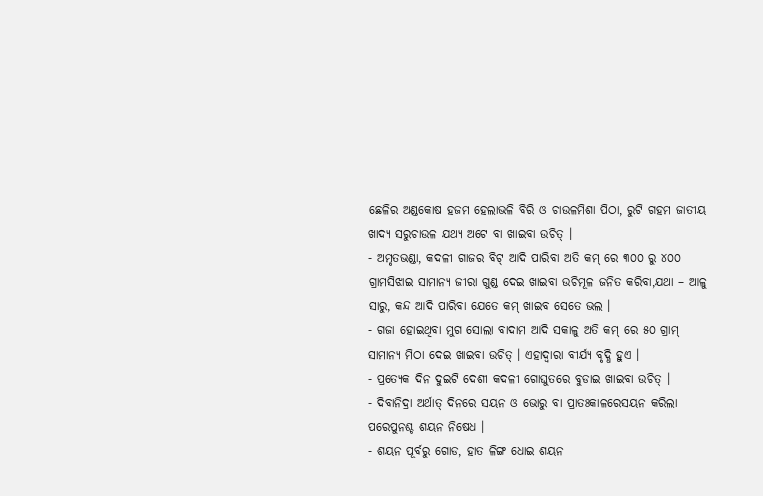ଛେଳିର ଅଣ୍ଡକୋଷ ହଜମ ହେଲାଭଳି ବିରି ଓ ଚାଉଳମିଶା ପିଠା, ରୁଟି ଗହମ ଜାତୀୟ ଖାଦ୍ୟ ସରୁଚାଉଳ ଯଥ୍ୟ ଅଟେ ବା ଖାଇବା ଉଚିତ୍ ।
- ଅମୃତଭଣ୍ଡା, କଦଳୀ ଗାଜର ବିଟ୍ ଆଦି ପାରିବା ଅତି କମ୍ ରେ ୩୦୦ ରୁ ୪୦୦ ଗ୍ରାମସିଝାଇ ସାମାନ୍ୟ ଜୀରା ଗୁଣ୍ଡ ଦେଇ ଖାଇବା ଉଚିମୂଳ ଜନିତ କରିବା,ଯଥା – ଆଳୁ ସାରୁ, କନ୍ଦ ଆଦି ପାରିବା ଯେତେ କମ୍ ଖାଇବ ସେତେ ଭଲ ।
- ଗଜା ହୋଇଥିବା ମୁଗ ସୋଲା ବାଦାମ ଆଦି ସକାଳୁ ଅତି କମ୍ ରେ ୫୦ ଗ୍ରାମ୍ ସାମାନ୍ୟ ମିଠା ଦେଇ ଖାଇବା ଉଚିତ୍ । ଏହାଦ୍ଵାରା ବୀର୍ଯ୍ୟ ବୃଦ୍ଧି ହୁଏ ।
- ପ୍ରତ୍ୟେକ ଦିନ ଦୁଇଟି ଦେଶୀ କଦଳୀ ଗୋଘୁତରେ ବୁଡାଇ ଖାଇବା ଉଚିତ୍ ।
- ଦିବାନିଦ୍ରା ଅର୍ଥାତ୍ ଦିନରେ ସୟନ ଓ ଭୋରୁ ବା ପ୍ରାତଃକାଳରେସୟନ କରିଲା ପରେପୁନଶ୍ଚ ଶୟନ ନିଷେଧ ।
- ଶୟନ ପୂର୍ବରୁ ଗୋଡ, ହାତ ଳିଙ୍ଗ ଧୋଇ ଶୟନ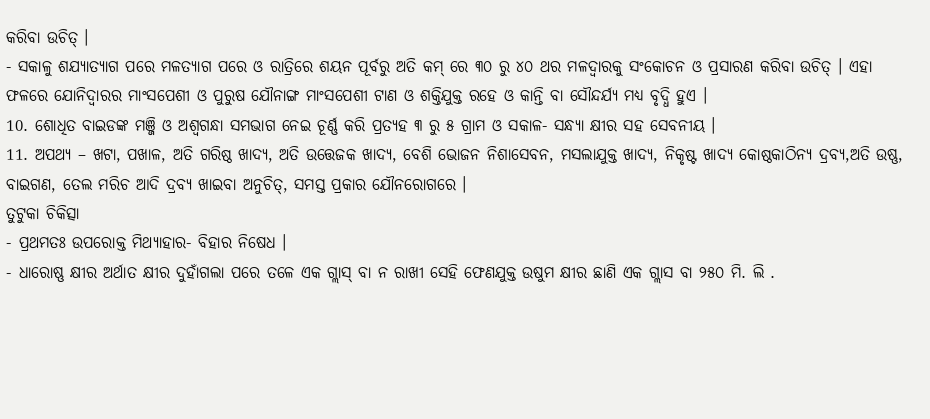କରିବା ଉଚିତ୍ ।
- ସକାଳୁ ଶଯ୍ୟାତ୍ୟାଗ ପରେ ମଳତ୍ୟାଗ ପରେ ଓ ରାତ୍ରିରେ ଶୟନ ପୂର୍ବରୁ ଅତି କମ୍ ରେ ୩୦ ରୁ ୪୦ ଥର ମଳଦ୍ଵାରକୁ ସଂକୋଚନ ଓ ପ୍ରସାରଣ କରିବା ଉଚିତ୍ । ଏହା ଫଳରେ ଯୋନିଦ୍ଵାରର ମାଂସପେଶୀ ଓ ପୁରୁଷ ଯୌନାଙ୍ଗ ମାଂସପେଶୀ ଟାଣ ଓ ଶକ୍ତିଯୁକ୍ତ ରହେ ଓ କାନ୍ତି ବା ସୌନ୍ଦର୍ଯ୍ୟ ମଧ୍ୟ ବୃଦ୍ଧି ହୁଏ ।
10. ଶୋଧିତ ବାଇଡଙ୍କ ମଞ୍ଜି ଓ ଅଶ୍ଵଗନ୍ଧା ସମଭାଗ ନେଇ ଚୂର୍ଣ୍ଣ କରି ପ୍ରତ୍ୟହ ୩ ରୁ ୫ ଗ୍ରାମ ଓ ସକାଳ- ସନ୍ଧ୍ୟା କ୍ଷୀର ସହ ସେବନୀୟ ।
11. ଅପଥ୍ୟ – ଖଟା, ପଖାଳ, ଅତି ଗରିଷ୍ଠ ଖାଦ୍ୟ, ଅତି ଉତ୍ତେଜକ ଖାଦ୍ୟ, ବେଶି ଭୋଜନ ନିଶାସେବନ, ମସଲାଯୁକ୍ତ ଖାଦ୍ୟ, ନିକୃଷ୍ଟ ଖାଦ୍ୟ କୋଷ୍ଠକାଠିନ୍ୟ ଦ୍ରବ୍ୟ,ଅତି ଉଷ୍ଣ, ବାଇଗଣ, ତେଲ ମରିଚ ଆଦି ଦ୍ରବ୍ୟ ଖାଇବା ଅନୁଚିତ୍, ସମସ୍ତ ପ୍ରକାର ଯୌନରୋଗରେ ।
ତୁଟୁକା ଚିକିତ୍ସା
- ପ୍ରଥମତଃ ଉପରୋକ୍ତ ମିଥ୍ୟାହାର- ବିହାର ନିଷେଧ ।
- ଧାରୋଷ୍ଣ କ୍ଷୀର ଅର୍ଥାତ କ୍ଷୀର ଦୁହାଁଗଲା ପରେ ତଳେ ଏକ ଗ୍ଲାସ୍ ବା ନ ରାଖୀ ସେହି ଫେଣଯୁକ୍ତ ଉଷୁମ କ୍ଷୀର ଛାଣି ଏକ ଗ୍ଲାସ ବା ୨୫୦ ମି. ଲି .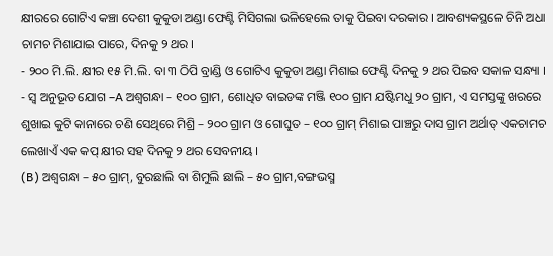କ୍ଷୀରରେ ଗୋଟିଏ କଞ୍ଚା ଦେଶୀ କୁକୁଡା ଅଣ୍ଡା ଫେଣ୍ଟି ମିସିଗଲା ଭଳିହେଲେ ତାକୁ ପିଇବା ଦରକାର । ଆବଶ୍ୟକସ୍ଥଳେ ଚିନି ଅଧା ଚାମଚ ମିଶାଯାଇ ପାରେ, ଦିନକୁ ୨ ଥର ।
- ୨୦୦ ମି.ଲି. କ୍ଷୀର ୧୫ ମି.ଲି. ବା ୩ ଠିପି ବ୍ରାଣ୍ଡି ଓ ଗୋଟିଏ କୁକୁଡା ଅଣ୍ଡା ମିଶାଇ ଫେଣ୍ଟି ଦିନକୁ ୨ ଥର ପିଇବ ସକାଳ ସନ୍ଧ୍ୟା ।
- ସ୍ଵ ଅନୁଭୂତ ଯୋଗ –A ଅଶ୍ଵଗନ୍ଧା – ୧୦୦ ଗ୍ରାମ, ଶୋଧିତ ବାଇଡଙ୍କ ମଞ୍ଜି ୧୦୦ ଗ୍ରାମ ଯଷ୍ଟିମଧୁ ୨୦ ଗ୍ରାମ, ଏ ସମସ୍ତଙ୍କୁ ଖରରେ ଶୁଖାଇ କୁଟି କାନାରେ ଚଣି ସେଥିରେ ମିଶ୍ରି – ୨୦୦ ଗ୍ରାମ ଓ ଗୋଘୁତ – ୧୦୦ ଗ୍ରାମ୍ ମିଶାଇ ପାଞ୍ଚରୁ ଦାସ ଗ୍ରାମ ଅର୍ଥାତ୍ ଏକଚାମଚ ଲେଖାଏଁ ଏକ କପ୍ କ୍ଷୀର ସହ ଦିନକୁ ୨ ଥର ସେବନୀୟ ।
(B) ଅଶ୍ଵଗନ୍ଧା – ୫୦ ଗ୍ରାମ୍, ବୁରଛାଲି ବା ଶିମୁଲି ଛାଲି – ୫୦ ଗ୍ରାମ,ବଙ୍ଗଭସ୍ମ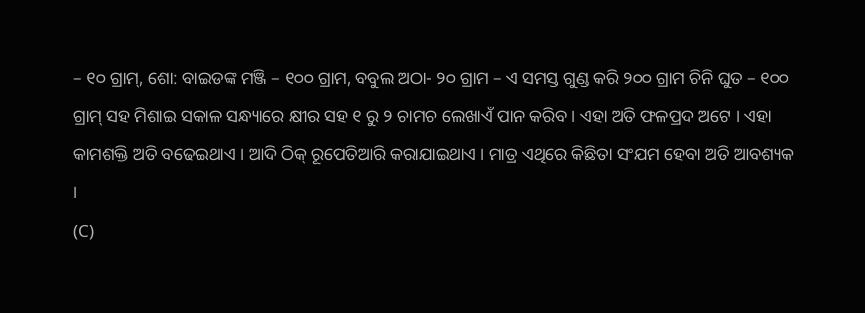– ୧୦ ଗ୍ରାମ୍, ଶୋ: ବାଇଡଙ୍କ ମଞ୍ଜି – ୧୦୦ ଗ୍ରାମ, ବବୁଲ ଅଠା- ୨୦ ଗ୍ରାମ – ଏ ସମସ୍ତ ଗୁଣ୍ଡ କରି ୨୦୦ ଗ୍ରାମ ଚିନି ଘୁତ – ୧୦୦ ଗ୍ରାମ୍ ସହ ମିଶାଇ ସକାଳ ସନ୍ଧ୍ୟାରେ କ୍ଷୀର ସହ ୧ ରୁ ୨ ଚାମଚ ଲେଖାଏଁ ପାନ କରିବ । ଏହା ଅତି ଫଳପ୍ରଦ ଅଟେ । ଏହା କାମଶକ୍ତି ଅତି ବଢେଇଥାଏ । ଆଦି ଠିକ୍ ରୂପେତିଆରି କରାଯାଇଥାଏ । ମାତ୍ର ଏଥିରେ କିଛିତା ସଂଯମ ହେବା ଅତି ଆବଶ୍ୟକ ।
(C)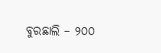ବୁରଛାଲି – ୨୦୦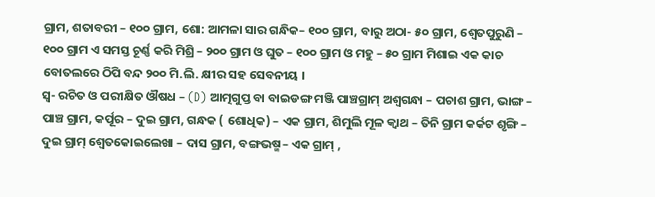ଗ୍ରାମ, ଶତାବରୀ – ୧୦୦ ଗ୍ରାମ, ଶୋ: ଆମଳା ସାର ଗନ୍ଧିକ– ୧୦୦ ଗ୍ରାମ, ବାରୁ ଅଠା- ୫୦ ଗ୍ରାମ, ଶ୍ଵେତପୁରୁଣି – ୧୦୦ ଗ୍ରାମ ଏ ସମସ୍ତ ଚୂର୍ଣ୍ଣ କରି ମିଶ୍ରି – ୨୦୦ ଗ୍ରାମ ଓ ଘୁତ – ୧୦୦ ଗ୍ରାମ ଓ ମହୁ – ୫୦ ଗ୍ରାମ ମିଶାଇ ଏକ କାଚ ବୋତଲରେ ଠିପି ବନ୍ଦ ୨୦୦ ମି.ଲି. କ୍ଷୀର ସହ ସେବନୀୟ ।
ସ୍ଵ- ରଚିତ ଓ ପରୀକ୍ଷିତ ଔଷଧ – (D) ଆତ୍ମଗୁପ୍ତ ବା ବାଇଡଙ୍ଗ ମଞ୍ଜି ପାଞ୍ଚଗ୍ରାମ୍ ଅଶ୍ଵଗନ୍ଧା – ପଚାଶ ଗ୍ରାମ, ଭାଙ୍ଗ – ପାଞ୍ଚ ଗ୍ରାମ, କର୍ପୂର – ଦୁଇ ଗ୍ରାମ, ଗନ୍ଧକ ( ଶୋଧିକ) – ଏକ ଗ୍ରାମ, ଶିମୁଲି ମୂଳ କ୍ଵାଥ – ତିନି ଗ୍ରାମ କର୍କଟ ଶୃଙ୍ଗି – ଦୁଇ ଗ୍ରାମ୍ ଶ୍ଵେତକୋଇଲେଖା – ଦାସ ଗ୍ରାମ, ବଙ୍ଗଭଷ୍ମ – ଏକ ଗ୍ରାମ୍ ,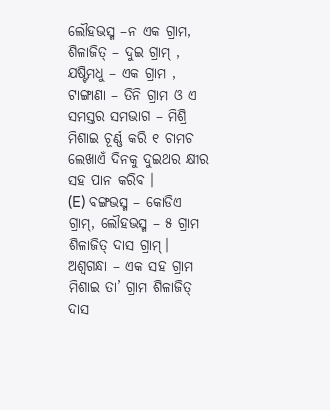ଲୌହଭସ୍ମ –ନ ଏକ ଗ୍ରାମ, ଶିଳାଜିତ୍ – ଦୁଇ ଗ୍ରାମ୍ , ଯଷ୍ଟିମଧୁ – ଏକ ଗ୍ରାମ , ଟାଙ୍ଗାଣା – ତିନି ଗ୍ରାମ ଓ ଏ ସମସ୍ତର ସମଭାଗ – ମିଶ୍ରି ମିଶାଇ ଚୂର୍ଣ୍ଣ କରି ୧ ଚାମଚ ଲେଖାଏଁ ଦିନକୁ ଦୁଇଥର କ୍ଷୀର ସହ ପାନ କରିବ ।
(E) ବଙ୍ଗଭସ୍ମ – କୋଡିଏ ଗ୍ରାମ୍, ଲୌହଭସ୍ମ – ୫ ଗ୍ରାମ ଶିଳାଜିତ୍ ଦାସ ଗ୍ରାମ୍। ଅଶ୍ଵଗନ୍ଧା – ଏକ ସହ ଗ୍ରାମ ମିଶାଇ ତା’ ଗ୍ରାମ ଶିଳାଜିତ୍ ଦାସ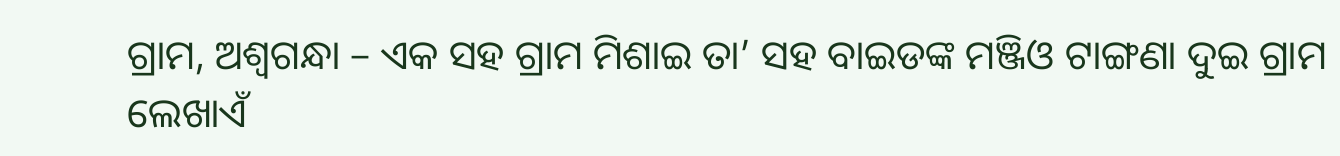ଗ୍ରାମ, ଅଶ୍ଵଗନ୍ଧା – ଏକ ସହ ଗ୍ରାମ ମିଶାଇ ତା’ ସହ ବାଇଡଙ୍କ ମଞ୍ଜିଓ ଟାଙ୍ଗଣା ଦୁଇ ଗ୍ରାମ ଲେଖାଏଁ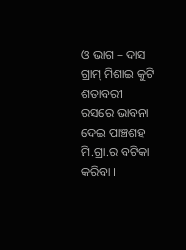ଓ ଭାଗ – ଦାସ ଗ୍ରାମ୍ ମିଶାଇ କୁଟି ଶତାବରୀ ରସରେ ଭାବନା ଦେଇ ପାଞ୍ଚଶହ ମି.ଗ୍ରା.ର ବଟିକା କରିବା ।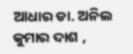ଆଧାର ଡା. ଅନିଲ କୁମାର ଦାଶ ,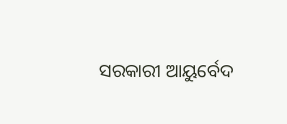ସରକାରୀ ଆୟୁର୍ବେଦ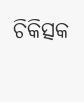ଚିକିତ୍ସକ